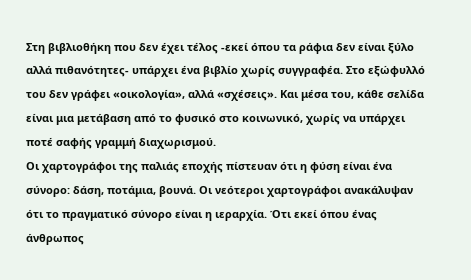Στη βιβλιοθήκη που δεν έχει τέλος -εκεί όπου τα ράφια δεν είναι ξύλο αλλά πιθανότητες- υπάρχει ένα βιβλίο χωρίς συγγραφέα. Στο εξώφυλλό του δεν γράφει «οικολογία», αλλά «σχέσεις». Και μέσα του, κάθε σελίδα είναι μια μετάβαση από το φυσικό στο κοινωνικό, χωρίς να υπάρχει ποτέ σαφής γραμμή διαχωρισμού.
Οι χαρτογράφοι της παλιάς εποχής πίστευαν ότι η φύση είναι ένα σύνορο: δάση, ποτάμια, βουνά. Οι νεότεροι χαρτογράφοι ανακάλυψαν ότι το πραγματικό σύνορο είναι η ιεραρχία. Ότι εκεί όπου ένας άνθρωπος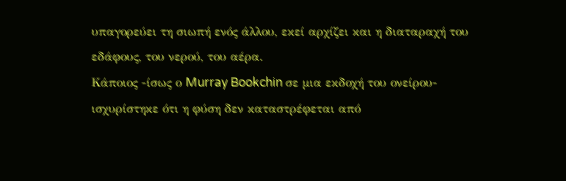υπαγορεύει τη σιωπή ενός άλλου, εκεί αρχίζει και η διαταραχή του εδάφους, του νερού, του αέρα.
Κάποιος -ίσως ο Murray Bookchin σε μια εκδοχή του ονείρου- ισχυρίστηκε ότι η φύση δεν καταστρέφεται από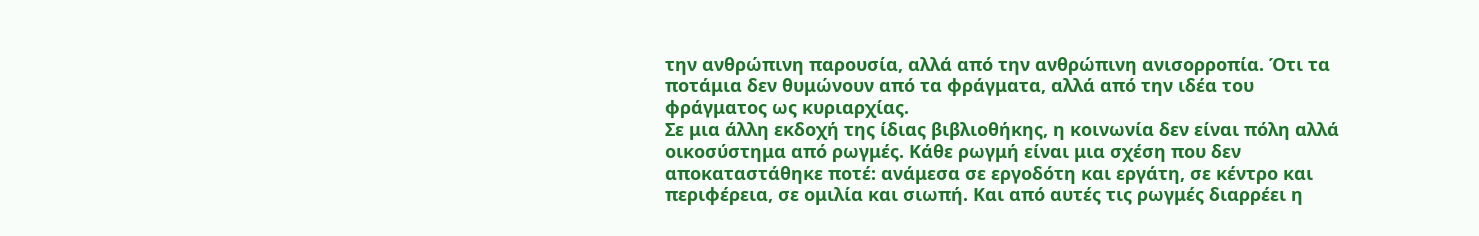την ανθρώπινη παρουσία, αλλά από την ανθρώπινη ανισορροπία. Ότι τα ποτάμια δεν θυμώνουν από τα φράγματα, αλλά από την ιδέα του φράγματος ως κυριαρχίας.
Σε μια άλλη εκδοχή της ίδιας βιβλιοθήκης, η κοινωνία δεν είναι πόλη αλλά οικοσύστημα από ρωγμές. Κάθε ρωγμή είναι μια σχέση που δεν αποκαταστάθηκε ποτέ: ανάμεσα σε εργοδότη και εργάτη, σε κέντρο και περιφέρεια, σε ομιλία και σιωπή. Και από αυτές τις ρωγμές διαρρέει η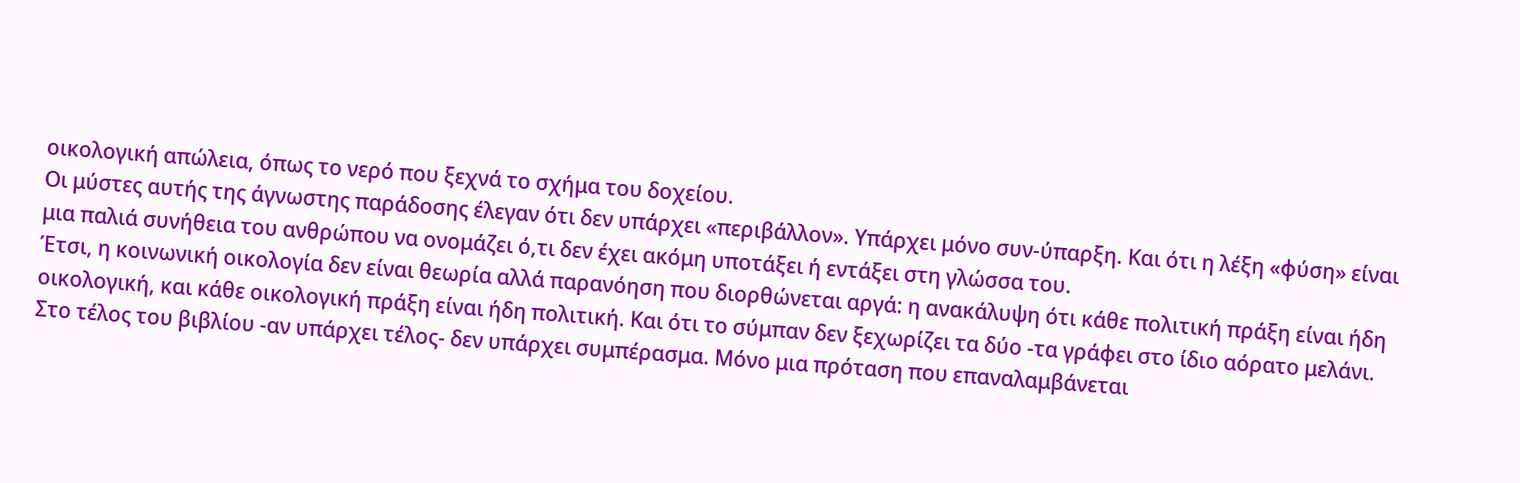οικολογική απώλεια, όπως το νερό που ξεχνά το σχήμα του δοχείου.
Οι μύστες αυτής της άγνωστης παράδοσης έλεγαν ότι δεν υπάρχει «περιβάλλον». Υπάρχει μόνο συν-ύπαρξη. Και ότι η λέξη «φύση» είναι μια παλιά συνήθεια του ανθρώπου να ονομάζει ό,τι δεν έχει ακόμη υποτάξει ή εντάξει στη γλώσσα του.
Έτσι, η κοινωνική οικολογία δεν είναι θεωρία αλλά παρανόηση που διορθώνεται αργά: η ανακάλυψη ότι κάθε πολιτική πράξη είναι ήδη οικολογική, και κάθε οικολογική πράξη είναι ήδη πολιτική. Και ότι το σύμπαν δεν ξεχωρίζει τα δύο -τα γράφει στο ίδιο αόρατο μελάνι.
Στο τέλος του βιβλίου -αν υπάρχει τέλος- δεν υπάρχει συμπέρασμα. Μόνο μια πρόταση που επαναλαμβάνεται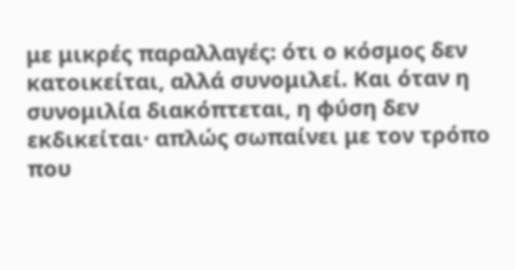με μικρές παραλλαγές: ότι ο κόσμος δεν κατοικείται, αλλά συνομιλεί. Και όταν η συνομιλία διακόπτεται, η φύση δεν εκδικείται· απλώς σωπαίνει με τον τρόπο που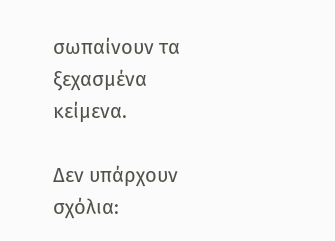σωπαίνουν τα ξεχασμένα κείμενα.

Δεν υπάρχουν σχόλια: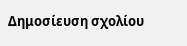Δημοσίευση σχολίου